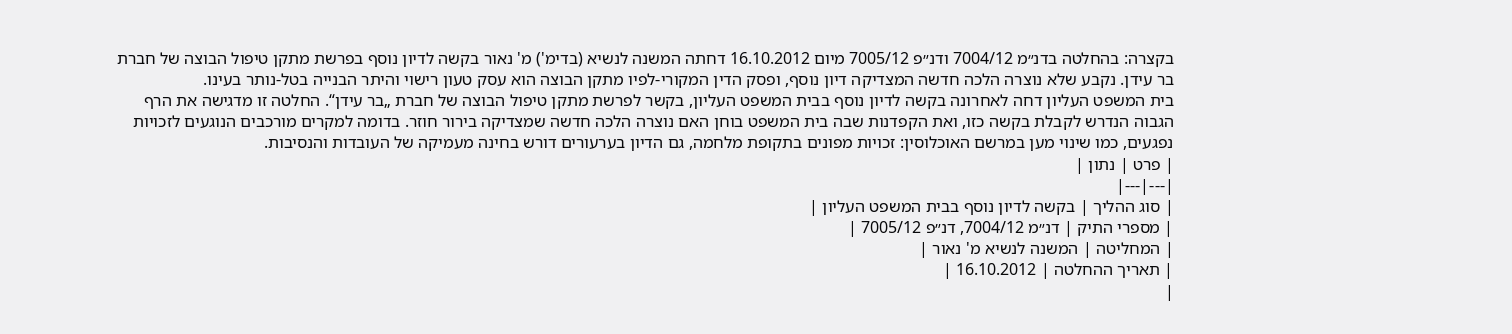בקצרה: בהחלטה בדנ״מ 7004/12 ודנ״פ 7005/12 מיום 16.10.2012 דחתה המשנה לנשיא (בדימ') מ' נאור בקשה לדיון נוסף בפרשת מתקן טיפול הבוצה של חברת בר עידן. נקבע שלא נוצרה הלכה חדשה המצדיקה דיון נוסף, ופסק הדין המקורי-לפיו מתקן הבוצה הוא עסק טעון רישוי והיתר הבנייה בטל-נותר בעינו.
בית המשפט העליון דחה לאחרונה בקשה לדיון נוסף בבית המשפט העליון, בקשר לפרשת מתקן טיפול הבוצה של חברת „בר עידן“. החלטה זו מדגישה את הרף הגבוה הנדרש לקבלת בקשה כזו, ואת הקפדנות שבה בית המשפט בוחן האם נוצרה הלכה חדשה שמצדיקה בירור חוזר. בדומה למקרים מורכבים הנוגעים לזכויות נפגעים, כמו שינוי מען במרשם האוכלוסין: זכויות מפונים בתקופת מלחמה, גם הדיון בערעורים דורש בחינה מעמיקה של העובדות והנסיבות.
| פרט | נתון |
|---|---|
| סוג ההליך | בקשה לדיון נוסף בבית המשפט העליון |
| מספרי התיק | דנ״מ 7004/12, דנ״פ 7005/12 |
| המחליטה | המשנה לנשיא מ' נאור |
| תאריך ההחלטה | 16.10.2012 |
|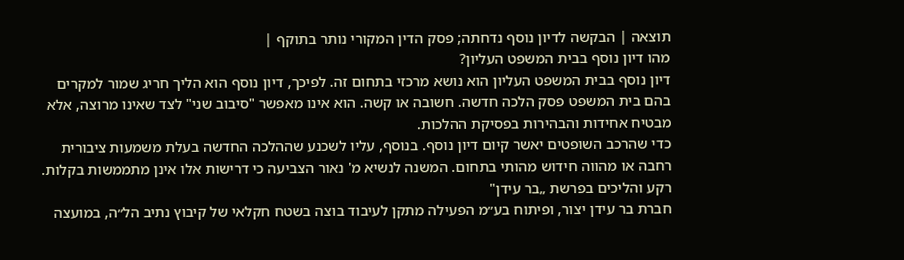תוצאה | הבקשה לדיון נוסף נדחתה; פסק הדין המקורי נותר בתוקף |
מהו דיון נוסף בבית המשפט העליון?
דיון נוסף בבית המשפט העליון הוא נושא מרכזי בתחום זה. לפיכך, דיון נוסף הוא הליך חריג שמור למקרים בהם בית המשפט פסק הלכה חדשה. חשובה או קשה. הוא אינו מאפשר "סיבוב שני" לצד שאינו מרוצה, אלא מבטיח אחידות והבהירות בפסיקת ההלכות.
כדי שהרכב השופטים יאשר קיום דיון נוסף. בנוסף, עליו לשכנע שההלכה החדשה בעלת משמעות ציבורית רחבה או מהווה חידוש מהותי בתחום. המשנה לנשיא מ' נאור הצביעה כי דרישות אלו אינן מתממשות בקלות.
רקע והליכים בפרשת „בר עידן"
חברת בר עידן יצור, ופיתוח בע״מ הפעילה מתקן לעיבוד בוצה בשטח חקלאי של קיבוץ נתיב הל״ה, במועצה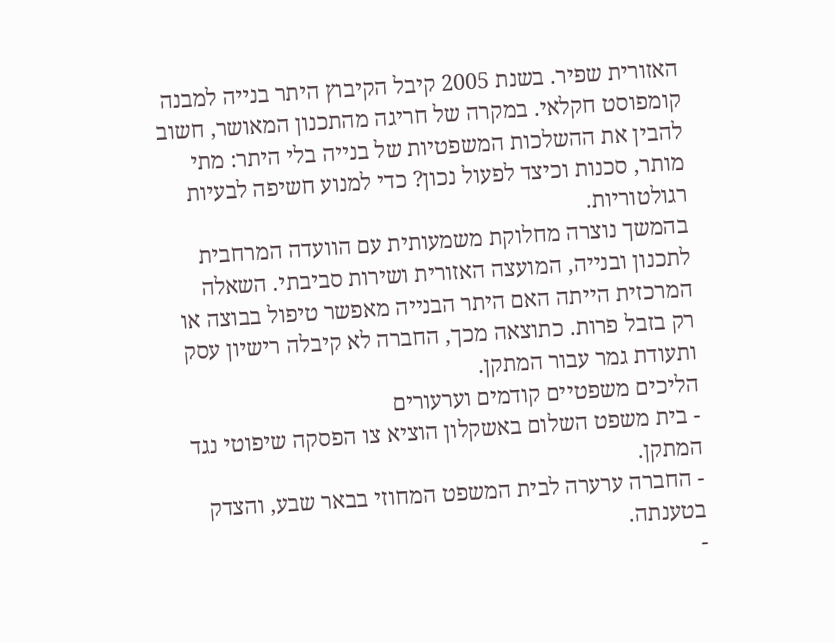האזורית שפיר. בשנת 2005 קיבל הקיבוץ היתר בנייה למבנה קומפוסט חקלאי. במקרה של חריגה מהתכנון המאושר, חשוב להבין את ההשלכות המשפטיות של בנייה בלי היתר: מתי מותר, סכנות וכיצד לפעול נכון? כדי למנוע חשיפה לבעיות רגולטוריות.
בהמשך נוצרה מחלוקת משמעותית עם הוועדה המרחבית לתכנון ובנייה, המועצה האזורית ושירות סביבתי. השאלה המרכזית הייתה האם היתר הבנייה מאפשר טיפול בבוצה או רק בזבל פרות. כתוצאה מכך, החברה לא קיבלה רישיון עסק ותעודת גמר עבור המתקן.
הליכים משפטיים קודמים וערעורים
- בית משפט השלום באשקלון הוציא צו הפסקה שיפוטי נגד המתקן.
- החברה ערערה לבית המשפט המחוזי בבאר שבע, והצדק בטענתה.
-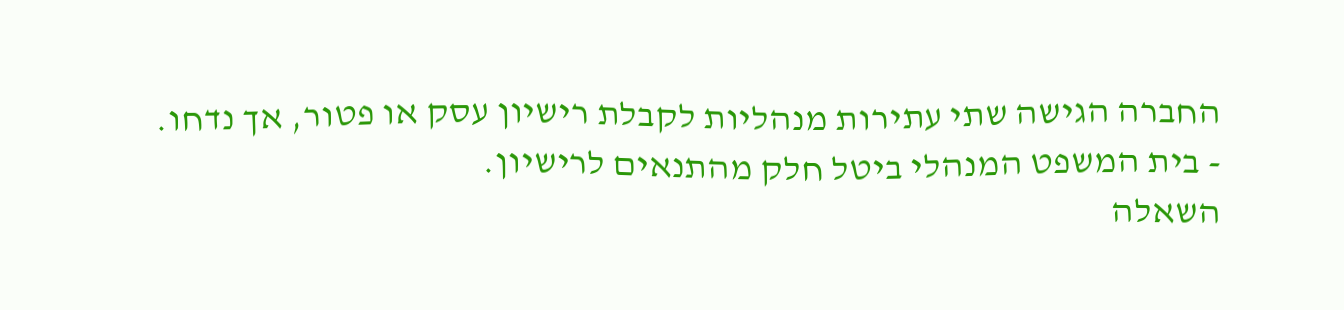החברה הגישה שתי עתירות מנהליות לקבלת רישיון עסק או פטור, אך נדחו.
- בית המשפט המנהלי ביטל חלק מהתנאים לרישיון.
השאלה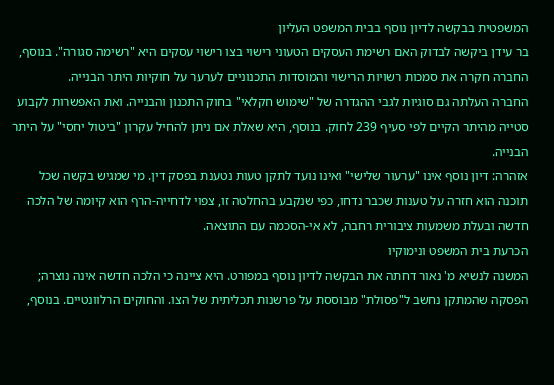המשפטית בבקשה לדיון נוסף בבית המשפט העליון
בר עידן ביקשה לבדוק האם רשימת העסקים הטעוני רישוי בצו רישוי עסקים היא "רשימה סגורה". בנוסף, החברה חקרה את סמכות רשויות הרישוי והמוסדות התכנוניים לערער על חוקיות היתר הבנייה.
החברה העלתה גם סוגיות לגבי ההגדרה של "שימוש חקלאי" בחוק התכנון והבנייה. ואת האפשרות לקבוע סטייה מהיתר הקיים לפי סעיף 239 לחוק. בנוסף, היא שאלת אם ניתן להחיל עקרון "ביטול יחסי" על היתר הבנייה.
אזהרה: דיון נוסף אינו "ערעור שלישי" ואינו נועד לתקן טעות נטענת בפסק דין. מי שמגיש בקשה שכל תוכנה הוא חזרה על טענות שכבר נדחו, כפי שנקבע בהחלטה זו, צפוי לדחייה-הרף הוא קיומה של הלכה חדשה ובעלת משמעות ציבורית רחבה, לא אי-הסכמה עם התוצאה.
הכרעת בית המשפט ונימוקיו
המשנה לנשיא מ' נאור דחתה את הבקשה לדיון נוסף במפורט. היא ציינה כי הלכה חדשה אינה נוצרה; הפסקה שהמתקן נחשב ל"פסולת" מבוססת על פרשנות תכליתית של הצו. והחוקים הרלוונטיים. בנוסף,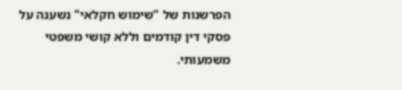הפרשנות של "שימוש חקלאי" נשענה על פסקי דין קודמים וללא קושי משפטי משמעותי.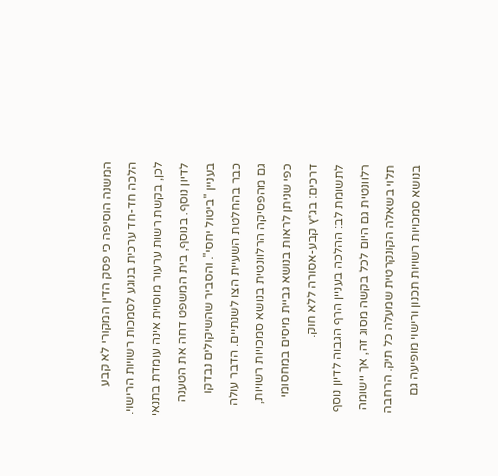המשנה הוסיפה כי פסק הדין המקורי לא קבע הלכה חד-חד ערכית בנוגע לסמכות רשויות הרישוי. לכן, בקשת רשות ערעור מוסוית אינה עומדת בתנאי לדיון נוסף. בנוסף, בית המשפט דחה את הטענה בעניין "ביטול יחסי". והסביר שהשיקולים נבדקו כבר בהחלטת השעיית הצו לשנתיים. הדבר עולה גם מהפסיקה הרלוונטית בנושא סמכויות רשויות, כפי שניתן לראות בנושא גביית מיסים במחסומי דרכים: בג״ץ קבע-אסורה ללא חוק.
לתשומת לב: ההלכה בעניין הרף הגבוה לדיון נוסף רלוונטית גם היום לכל בקשה מסוג זה, אך יישומה תלוי בשאלה הקונקרטית שמעלה כל תיק. הרחבה בנושא סמכויות רשויות תכנון ורישוי מופיעה גם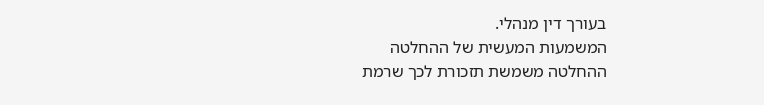בעורך דין מנהלי.
המשמעות המעשית של ההחלטה
ההחלטה משמשת תזכורת לכך שרמת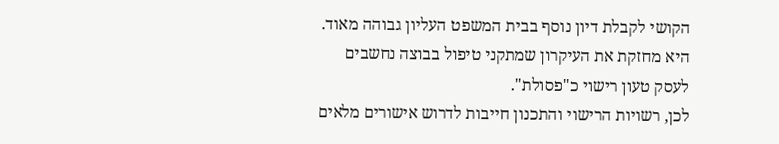הקושי לקבלת דיון נוסף בבית המשפט העליון גבוהה מאוד. היא מחזקת את העיקרון שמתקני טיפול בבוצה נחשבים לעסק טעון רישוי כ"פסולת".
לכן, רשויות הרישוי והתכנון חייבות לדרוש אישורים מלאים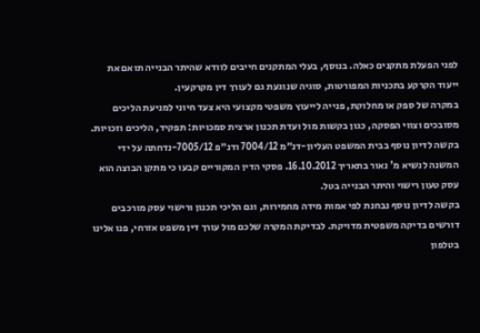לפני הפעלת מתקנים כאלה. בנוסף, בעלי המתקנים חייבים לוודא שהיתר הבנייה תואם את ייעוד הקרקע בתכניות המפורטות, סוגיה שנוגעת גם לעורך דין מקרקעין.
במקרה של ספק או מחלוקת, פנייה לייעוץ משפטי מקצועי היא צעד חיוני למניעת הליכים מסובכים וצווי הפסקה, כגון בקשות מול ועדת תכנון ארצית סמכויות: תפקיד, הליכים וזכויות.
בקשה לדיון נוסף בבית המשפט העליון-דנ״מ 7004/12 ודנ״פ 7005/12-נדחתה על ידי המשנה לנשיא מ' נאור בתאריך 16.10.2012. פסקי הדין המקוריים קבעו כי מתקן הבוצה הוא עסק טעון רישוי והיתר הבנייה בטל.
בקשה לדיון נוסף נבחנת לפי אמות מידה מחמירות, וגם הליכי תכנון ורישוי עסק מורכבים דורשים בדיקה משפטית מדויקת. לבדיקת המקרה שלכם מול עורך דין משפט אזרחי, פנו אלינו בטלפון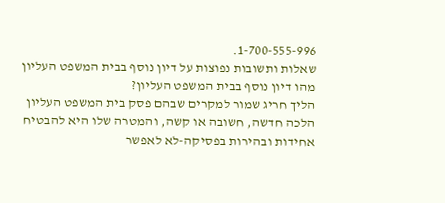1-700-555-996.
שאלות ותשובות נפוצות על דיון נוסף בבית המשפט העליון
מהו דיון נוסף בבית המשפט העליון?
הליך חריג שמור למקרים שבהם פסק בית המשפט העליון הלכה חדשה, חשובה או קשה, והמטרה שלו היא להבטיח אחידות ובהירות בפסיקה-לא לאפשר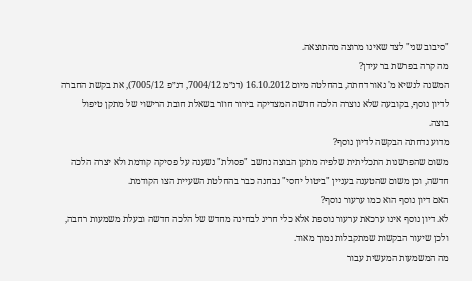"סיבוב שני" לצד שאינו מרוצה מהתוצאה.
מה קרה בפרשת בר עידן?
המשנה לנשיא מ' נאור דחתה, בהחלטה מיום 16.10.2012 (דנ״מ 7004/12, דנ״פ 7005/12), את בקשת החברה לדיון נוסף, בקובעה שלא נוצרה הלכה חדשה המצדיקה בירור חוזר בשאלת חובת הרישוי של מתקן טיפול בוצה.
מדוע נדחתה הבקשה לדיון נוסף?
משום שהפרשנות התכליתית שלפיה מתקן הבוצה נחשב "פסולת" נשענה על פסיקה קודמת ולא יצרה הלכה חדשה, וכן משום שהטענה בעניין "ביטול יחסי" נבחנה כבר בהחלטת השעיית הצו הקודמת.
האם דיון נוסף הוא כמו ערעור נוסף?
לא. דיון נוסף אינו ערכאת ערעור נוספת אלא כלי חריג לבחינה מחדש של הלכה חדשה ובעלת משמעות רחבה, ולכן שיעור הבקשות שמתקבלות נמוך מאוד.
מה המשמעות המעשית עבור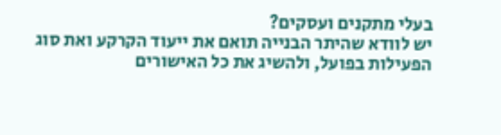בעלי מתקנים ועסקים?
יש לוודא שהיתר הבנייה תואם את ייעוד הקרקע ואת סוג הפעילות בפועל, ולהשיג את כל האישורים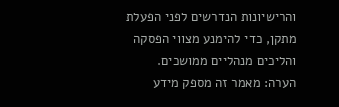והרישיונות הנדרשים לפני הפעלת מתקן, כדי להימנע מצווי הפסקה והליכים מנהליים ממושכים.
הערה: מאמר זה מספק מידע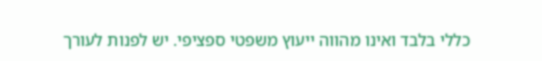כללי בלבד ואינו מהווה ייעוץ משפטי ספציפי. יש לפנות לעורך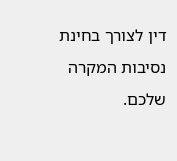דין לצורך בחינת נסיבות המקרה שלכם.